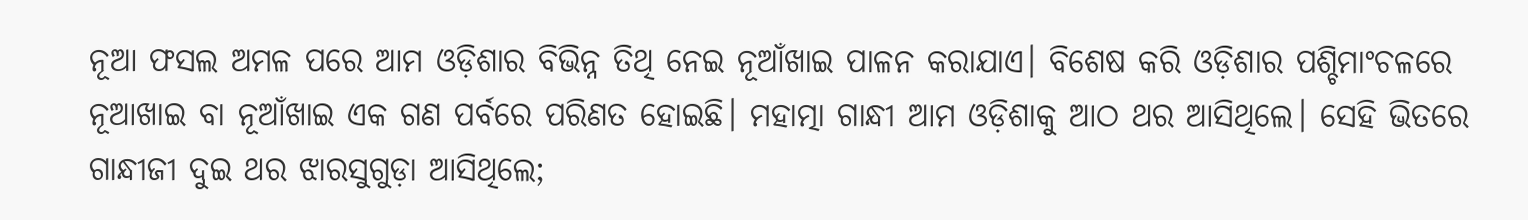ନୂଆ ଫସଲ ଅମଳ ପରେ ଆମ ଓଡ଼ିଶାର ବିଭିନ୍ନ ତିଥି ନେଇ ନୂଆଁଖାଇ ପାଳନ କରାଯାଏ। ବିଶେଷ କରି ଓଡ଼ିଶାର ପଶ୍ଚିମାଂଚଳରେ ନୂଆଖାଇ ବା ନୂଆଁଖାଇ ଏକ ଗଣ ପର୍ବରେ ପରିଣତ ହୋଇଛି। ମହାତ୍ମା ଗାନ୍ଧୀ ଆମ ଓଡ଼ିଶାକୁ ଆଠ ଥର ଆସିଥିଲେ। ସେହି ଭିତରେ ଗାନ୍ଧୀଜୀ ଦୁଇ ଥର ଝାରସୁଗୁଡ଼ା ଆସିଥିଲେ;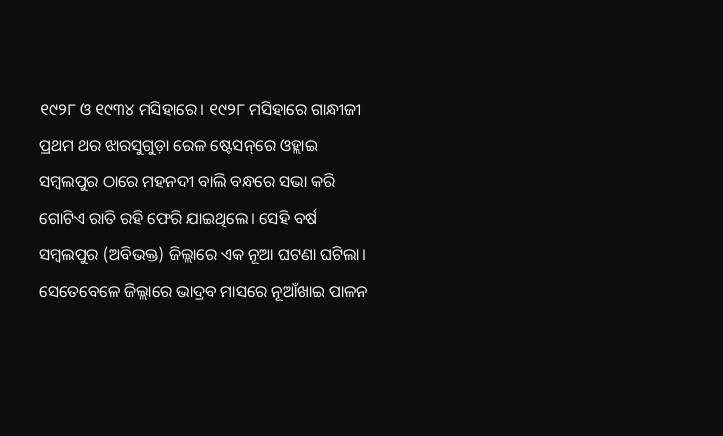୧୯୨୮ ଓ ୧୯୩୪ ମସିହାରେ। ୧୯୨୮ ମସିହାରେ ଗାନ୍ଧୀଜୀ ପ୍ରଥମ ଥର ଝାରସୁଗୁଡ଼ା ରେଳ ଷ୍ଟେସନ୍‌ରେ ଓହ୍ଲାଇ ସମ୍ବଲପୁର ଠାରେ ମହନଦୀ ବାଲି ବନ୍ଧରେ ସଭା କରି ଗୋଟିଏ ରାତି ରହି ଫେରି ଯାଇଥିଲେ। ସେହି ବର୍ଷ ସମ୍ବଲପୁର (ଅବିଭକ୍ତ) ଜିଲ୍ଲାରେ ଏକ ନୂଆ ଘଟଣା ଘଟିଲା। ସେତେବେଳେ ଜିଲ୍ଲାରେ ଭାଦ୍ରବ ମାସରେ ନୂଆଁଖାଇ ପାଳନ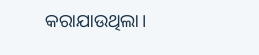କରାଯାଉଥିଲା।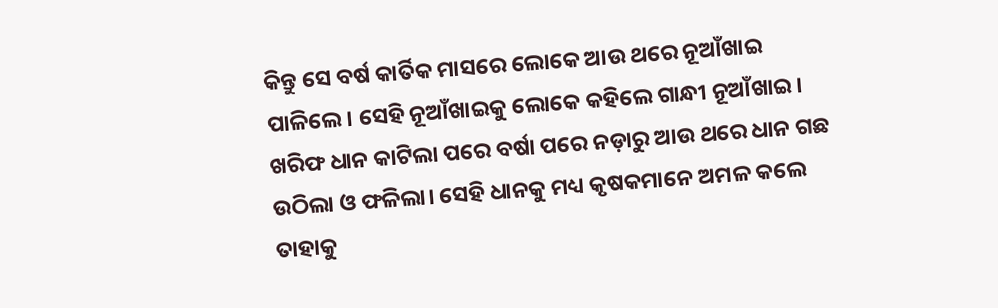କିନ୍ତୁ ସେ ବର୍ଷ କାର୍ତିକ ମାସରେ ଲୋକେ ଆଉ ଥରେ ନୂଆଁଖାଇ ପାଳିଲେ। ସେହି ନୂଆଁଖାଇକୁ ଲୋକେ କହିଲେ ଗାନ୍ଧୀ ନୂଆଁଖାଇ। ଖରିଫ ଧାନ କାଟିଲା ପରେ ବର୍ଷା ପରେ ନଡ଼ାରୁ ଆଉ ଥରେ ଧାନ ଗଛ ଉଠିଲା ଓ ଫଳିଲା। ସେହି ଧାନକୁ ମଧ୍ୟ କୃଷକମାନେ ଅମଳ କଲେ ତାହାକୁ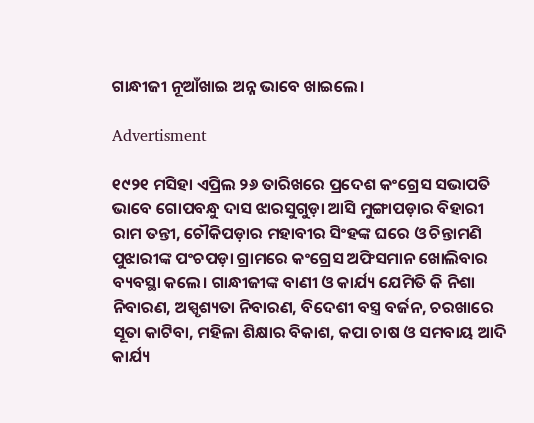ଗାନ୍ଧୀଜୀ ନୂଆଁଖାଇ ଅନ୍ନ ଭାବେ ଖାଇଲେ।

Advertisment

୧୯୨୧ ମସିହା ଏପ୍ରିଲ ୨୬ ତାରିଖରେ ପ୍ରଦେଶ କଂଗ୍ରେସ ସଭାପତି ଭାବେ ଗୋପବନ୍ଧୁ ଦାସ ଝାରସୁଗୁଡ଼ା ଆସି ମୁଙ୍ଗାପଡ଼ାର ବିହାରୀ ରାମ ତନ୍ତୀ, ଚୌକିପଡ଼ାର ମହାବୀର ସିଂହଙ୍କ ଘରେ ଓ ଚିନ୍ତାମଣି ପୁଝାରୀଙ୍କ ପଂଚପଡ଼ା ଗ୍ରାମରେ କଂଗ୍ରେସ ଅଫିସମାନ ଖୋଲିବାର ବ୍ୟବସ୍ଥା କଲେ। ଗାନ୍ଧୀଜୀଙ୍କ ବାଣୀ ଓ କାର୍ଯ୍ୟ ଯେମିତି କି ନିଶା ନିବାରଣ, ଅସ୍ପୃଶ୍ୟତା ନିବାରଣ, ବିଦେଶୀ ବସ୍ତ୍ର ବର୍ଜନ, ଚରଖାରେ ସୂତା କାଟିବା, ମହିଳା ଶିକ୍ଷାର ବିକାଶ, କପା ଚାଷ ଓ ସମବାୟ ଆଦି କାର୍ଯ୍ୟ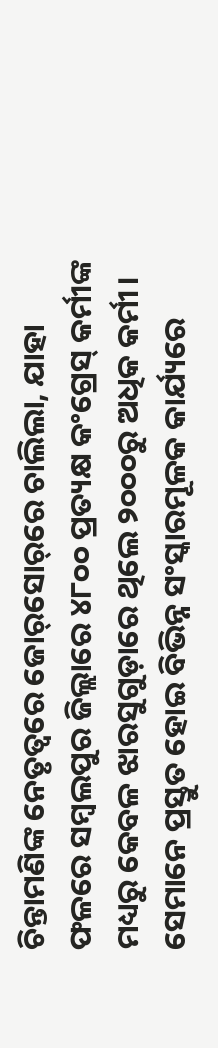ଚିନ୍ତାମଣିଙ୍କ ନେତୃତ୍ୱରେ ଜୋର୍‌ସୋର୍‌ରେ ଚାଲିଲା, ଯାହା ଫଳରେ ସମ୍ବଲପୁର ଜିଲ୍ଲାରେ ୪୮୦୦ ପ୍ରତ୍ୟକ୍ଷ କଂଗ୍ରେସ୍ କର୍ମୀଙ୍କ ମଧ୍ୟରୁ କେବଳ ଝାରସୁଗୁଡ଼ାରେ ଥିଲେ ୨୦୦୦ରୁ ଅଧିକ କର୍ମୀ। ସେମାନେ ପ୍ରସ୍ତୁତ ହୋଇ ବିଭିନ୍ନ ସଂସ୍କାରମୂଳକ କାର୍ଯ୍ୟରେ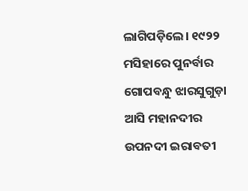ଲାଗିପଡ଼ିଲେ। ୧୯୨୨ ମସିହାରେ ପୁନର୍ବାର ଗୋପବନ୍ଧୁ ଝାରସୁଗୁଡ଼ା ଆସି ମହାନଦୀର ଉପନଦୀ ଇରାବତୀ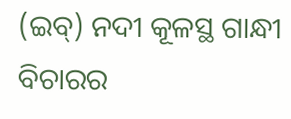(ଇବ୍‌) ନଦୀ କୂଳସ୍ଥ ଗାନ୍ଧୀ ବିଚାରର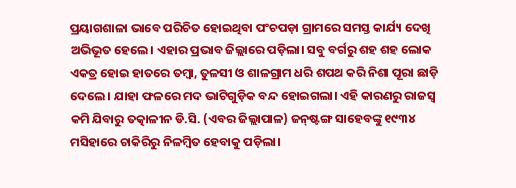ପ୍ରୟାଗଶାଳା ଭାବେ ପରିଚିତ ହୋଇଥିବା ପଂଚପଡ଼ା ଗ୍ରାମରେ ସମସ୍ତ କାର୍ଯ୍ୟ ଦେଖି ଅଭିଭୂତ ହେଲେ। ଏହାର ପ୍ରଭାବ ଜିଲ୍ଲାରେ ପଡ଼ିଲା। ସବୁ ବର୍ଗରୁ ଶହ ଶହ ଲୋକ ଏକତ୍ର ହୋଇ ହାତରେ ତମ୍ବା, ତୁଳସୀ ଓ ଶାଳଗ୍ରାମ ଧରି ଶପଥ କରି ନିଶା ପୂରା ଛାଡ଼ି ଦେଲେ। ଯାହା ଫଳରେ ମଦ ଭାଟିଗୁଡ଼ିକ ବନ୍ଦ ହୋଇଗଲା। ଏହି କାରଣରୁ ରାଜସ୍ୱ କମି ଯିବାରୁ ତତ୍କାଳୀନ ଡି.ସି. (ଏବର ଜିଲ୍ଲାପାଳ) ଜନ୍‌ଷ୍ଟଙ୍ଗ ସାହେବଙ୍କୁ ୧୯୩୪ ମସିହାରେ ଚାକିରିରୁ ନିଳମ୍ବିତ ହେବାକୁ ପଡ଼ିଲା।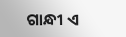ଗାନ୍ଧୀ ଏ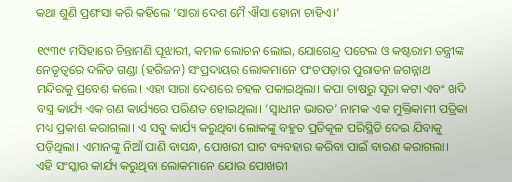କଥା ଶୁଣି ପ୍ରଶଂସା କରି କହିଲେ ‘ସାରା ଦେଶ ମୈ ଐସା ହୋନା ଚାହିଏ।’

୧୯୩୯ ମସିହାରେ ଚିନ୍ତାମଣି ପୂଝାରୀ, କମଳ ଲୋଚନ ଲୋଇ, ଯୋଗେନ୍ଦ୍ର ପଟେଲ ଓ କଷ୍ଟରାମ ତନ୍ତ୍ରୀଙ୍କ ନେତୃତ୍ବରେ ଦଳିତ ଗଣ୍ଡା (ହରିଜନ) ସଂପ୍ରଦାୟର ଲୋକମାନେ ପଂଚପଡ଼ାର ପୁରାତନ ଜଗନ୍ନାଥ ମନ୍ଦିରକୁ ପ୍ରବେଶ କଲେ। ଏହା ସାରା ଦେଶରେ ଚହଳ ପକାଇଥିଲା। କପା ଚାଷରୁ ସୂତା କଟା ଏବଂ ଖଦି ବସ୍ତ୍ର କାର୍ଯ୍ୟ ଏକ ଗଣ କାର୍ଯ୍ୟରେ ପରିଣତ ହୋଇଥିଲା। ‘ସ୍ୱାଧୀନ ଭାରତ’ ନାମକ ଏକ ମୁକ୍ତିକାମୀ ପତ୍ରିକା ମଧ୍ୟ ପ୍ରକାଶ କରାଗଲା। ଏ ସବୁ କାର୍ଯ୍ୟ କରୁଥିବା ଲୋକଙ୍କୁ ବହୁତ ପ୍ରତିକୂଳ ପରିସ୍ଥିତି ଦେଇ ଯିବାକୁ ପଡ଼ିଥିଲା। ଏମାନଙ୍କୁ ନିଆଁ ପାଣି ବାସନ୍ଧ, ପୋଖରୀ ଘାଟ ବ୍ୟବହାର କରିବା ପାଇଁ ବାରଣ କରାଗଲା। ଏହି ସଂସ୍କାର କାର୍ଯ୍ୟ କରୁଥିବା ଲୋକମାନେ ଯୋଉ ପୋଖରୀ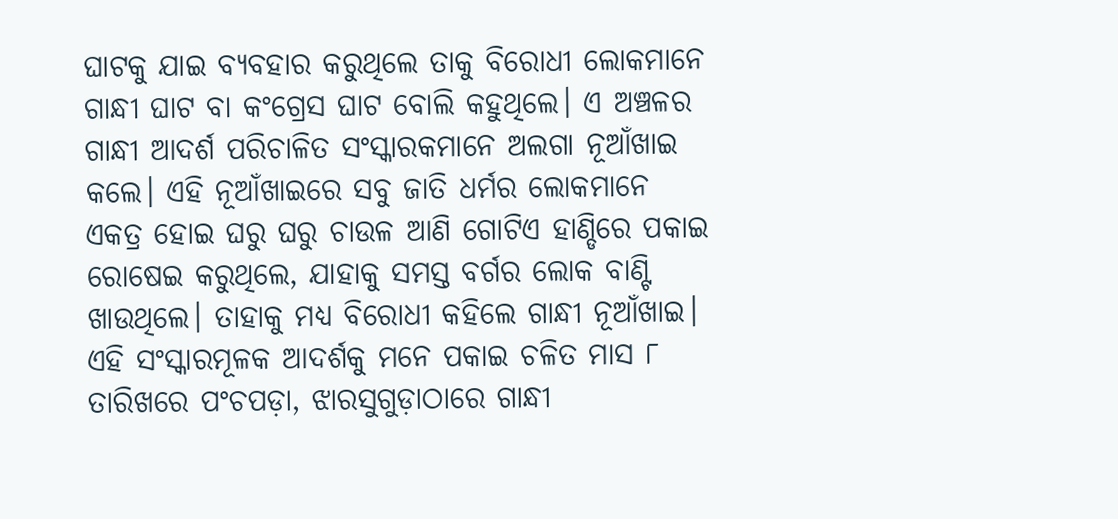ଘାଟକୁ ଯାଇ ବ୍ୟବହାର କରୁଥିଲେ ତାକୁ ବିରୋଧୀ ଲୋକମାନେ ଗାନ୍ଧୀ ଘାଟ ବା କଂଗ୍ରେସ ଘାଟ ବୋଲି କହୁଥିଲେ। ଏ ଅଞ୍ଚଳର ଗାନ୍ଧୀ ଆଦର୍ଶ ପରିଚାଳିତ ସଂସ୍କାରକମାନେ ଅଲଗା ନୂଆଁଖାଇ କଲେ। ଏହି ନୂଆଁଖାଇରେ ସବୁ ଜାତି ଧର୍ମର ଲୋକମାନେ ଏକତ୍ର ହୋଇ ଘରୁ ଘରୁ ଚାଉଳ ଆଣି ଗୋଟିଏ ହାଣ୍ଡିରେ ପକାଇ ରୋଷେଇ କରୁଥିଲେ, ଯାହାକୁ ସମସ୍ତ ବର୍ଗର ଲୋକ ବାଣ୍ଟି ଖାଉଥିଲେ। ତାହାକୁ ମଧ୍ୟ ବିରୋଧୀ କହିଲେ ଗାନ୍ଧୀ ନୂଆଁଖାଇ। ଏହି ସଂସ୍କାରମୂଳକ ଆଦର୍ଶକୁ ମନେ ପକାଇ ଚଳିତ ମାସ ୮ ତାରିଖରେ ପଂଚପଡ଼ା, ଝାରସୁଗୁଡ଼ାଠାରେ ଗାନ୍ଧୀ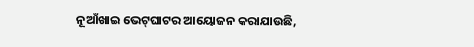ନୂଆଁଖାଇ ଭେଟ୍‌ଘାଟର ଆୟୋଜନ କରାଯାଉଛି,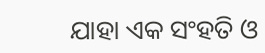ଯାହା ଏକ ସଂହତି ଓ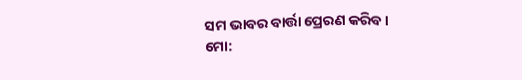ସମ ଭାବର ବାର୍ତ୍ତା ପ୍ରେରଣ କରିବ।
ମୋ: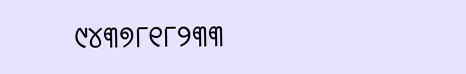୯୪୩୭୮୧୮୨୩୩